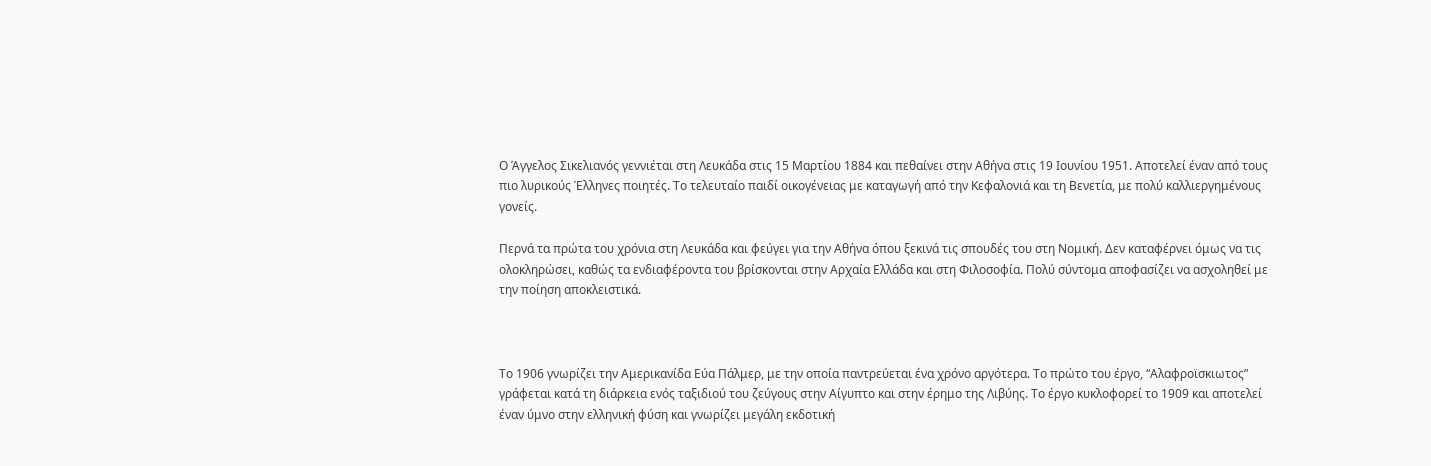Ο Άγγελος Σικελιανός γεννιέται στη Λευκάδα στις 15 Μαρτίου 1884 και πεθαίνει στην Αθήνα στις 19 Ιουνίου 1951. Αποτελεί έναν από τους πιο λυρικούς Έλληνες ποιητές. Το τελευταίο παιδί οικογένειας με καταγωγή από την Κεφαλονιά και τη Βενετία, με πολύ καλλιεργημένους γονείς.

Περνά τα πρώτα του χρόνια στη Λευκάδα και φεύγει για την Αθήνα όπου ξεκινά τις σπουδές του στη Νομική. Δεν καταφέρνει όμως να τις ολοκληρώσει, καθώς τα ενδιαφέροντα του βρίσκονται στην Αρχαία Ελλάδα και στη Φιλοσοφία. Πολύ σύντομα αποφασίζει να ασχοληθεί με την ποίηση αποκλειστικά.



Το 1906 γνωρίζει την Αμερικανίδα Εύα Πάλμερ, με την οποία παντρεύεται ένα χρόνο αργότερα. Το πρώτο του έργο, “Αλαφροϊσκιωτος” γράφεται κατά τη διάρκεια ενός ταξιδιού του ζεύγους στην Αίγυπτο και στην έρημο της Λιβύης. Το έργο κυκλοφορεί το 1909 και αποτελεί έναν ύμνο στην ελληνική φύση και γνωρίζει μεγάλη εκδοτική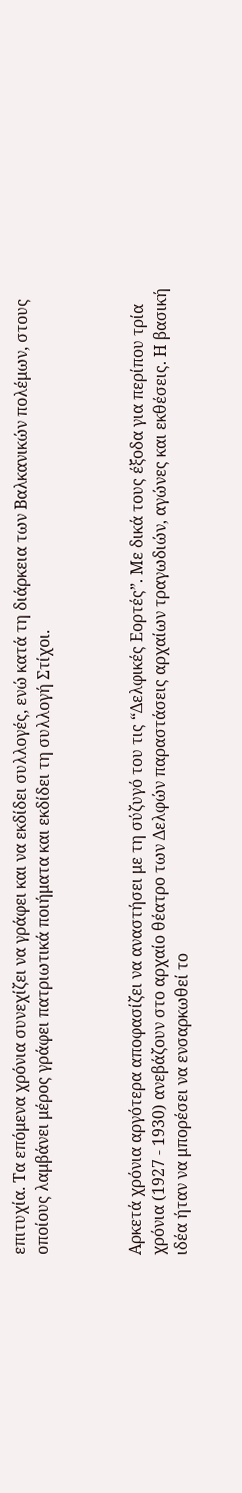επιτυχία. Τα επόμενα χρόνια συνεχίζει να γράφει και να εκδίδει συλλογές, ενώ κατά τη διάρκεια των Βαλκανικών πολέμων, στους οποίους λαμβάνει μέρος γράφει πατριωτικά ποιήματα και εκδίδει τη συλλογή Στίχοι.



Αρκετά χρόνια αργότερα αποφασίζει να αναστήσει με τη σύζυγό του τις “Δελφικές Εορτές”. Με δικά τους έξοδα για περίπου τρία χρόνια (1927 - 1930) ανεβάζουν στο αρχαίο θέατρο των Δελφών παραστάσεις αρχαίων τραγωδιών, αγώνες και εκθέσεις. Η βασική ιδέα ήταν να μπορέσει να ενσαρκωθεί το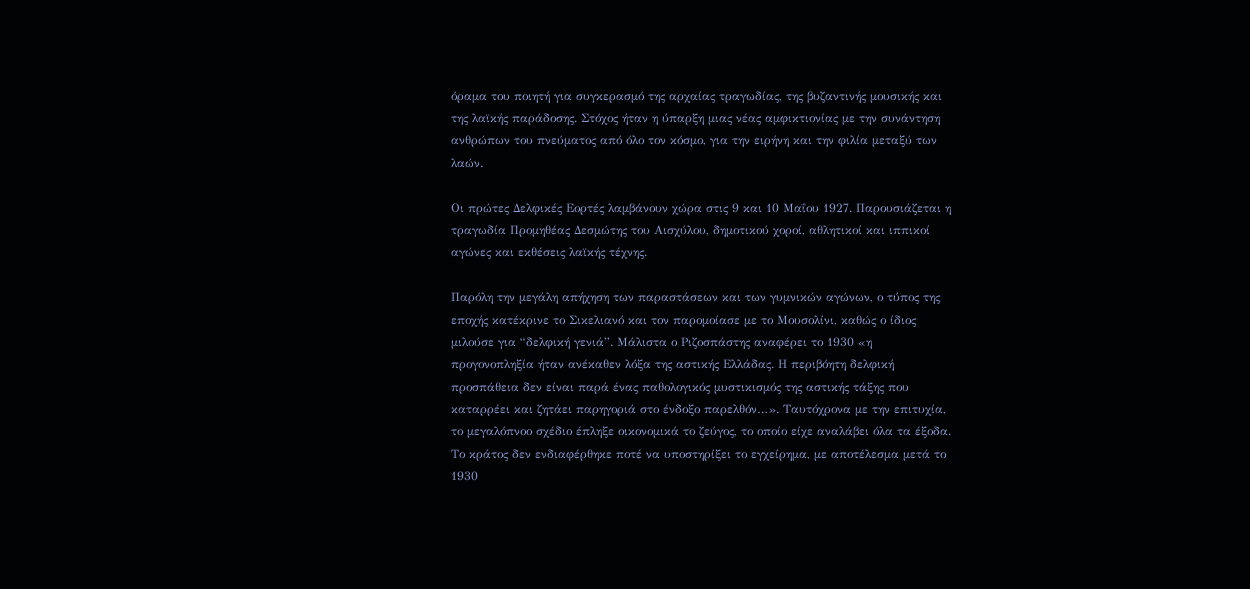όραμα του ποιητή για συγκερασμό της αρχαίας τραγωδίας, της βυζαντινής μουσικής και της λαϊκής παράδοσης. Στόχος ήταν η ύπαρξη μιας νέας αμφικτιονίας με την συνάντηση ανθρώπων του πνεύματος από όλο τον κόσμο, για την ειρήνη και την φιλία μεταξύ των λαών.

Οι πρώτες Δελφικές Εορτές λαμβάνουν χώρα στις 9 και 10 Μαΐου 1927. Παρουσιάζεται η τραγωδία Προμηθέας Δεσμώτης του Αισχύλου, δημοτικού χοροί, αθλητικοί και ιππικοί αγώνες και εκθέσεις λαϊκής τέχνης.

Παρόλη την μεγάλη απήχηση των παραστάσεων και των γυμνικών αγώνων, ο τύπος της εποχής κατέκρινε το Σικελιανό και τον παρομοίασε με το Μουσολίνι, καθώς ο ίδιος μιλούσε για “δελφική γενιά”. Μάλιστα ο Ριζοσπάστης αναφέρει το 1930 «η προγονοπληξία ήταν ανέκαθεν λόξα της αστικής Ελλάδας. Η περιβόητη δελφική προσπάθεια δεν είναι παρά ένας παθολογικός μυστικισμός της αστικής τάξης που καταρρέει και ζητάει παρηγοριά στο ένδοξο παρελθόν…». Ταυτόχρονα με την επιτυχία, το μεγαλόπνοο σχέδιο έπληξε οικονομικά το ζεύγος, το οποίο είχε αναλάβει όλα τα έξοδα. Το κράτος δεν ενδιαφέρθηκε ποτέ να υποστηρίξει το εγχείρημα, με αποτέλεσμα μετά το 1930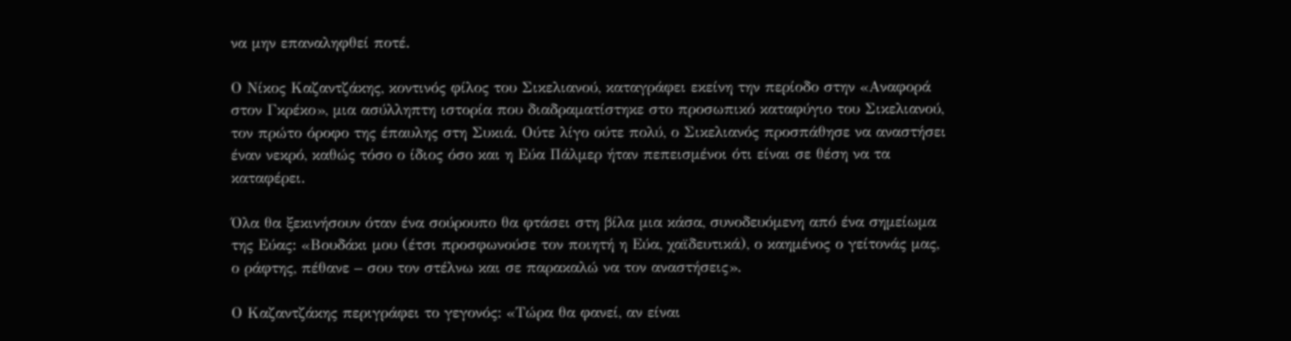να μην επαναληφθεί ποτέ.

Ο Νίκος Καζαντζάκης, κοντινός φίλος του Σικελιανού, καταγράφει εκείνη την περίοδο στην «Αναφορά στον Γκρέκο», μια ασύλληπτη ιστορία που διαδραματίστηκε στο προσωπικό καταφύγιο του Σικελιανού, τον πρώτο όροφο της έπαυλης στη Συκιά. Ούτε λίγο ούτε πολύ, ο Σικελιανός προσπάθησε να αναστήσει έναν νεκρό, καθώς τόσο ο ίδιος όσο και η Εύα Πάλμερ ήταν πεπεισμένοι ότι είναι σε θέση να τα καταφέρει.

Όλα θα ξεκινήσουν όταν ένα σούρουπο θα φτάσει στη βίλα μια κάσα, συνοδευόμενη από ένα σημείωμα της Εύας: «Βουδάκι μου (έτσι προσφωνούσε τον ποιητή η Εύα, χαϊδευτικά), ο καημένος ο γείτονάς μας, ο ράφτης, πέθανε – σου τον στέλνω και σε παρακαλώ να τον αναστήσεις».

Ο Καζαντζάκης περιγράφει το γεγονός: «Τώρα θα φανεί, αν είναι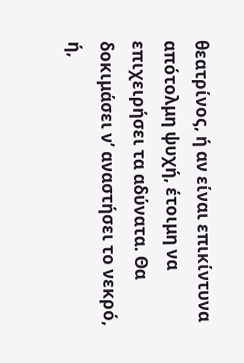θεατρίνος, ή αν είναι επικίντυνα απότολμη ψυχή, έτοιμη να επιχειρήσει τα αδύνατα. Θα δοκιμάσει ν’ αναστήσει το νεκρό, ή,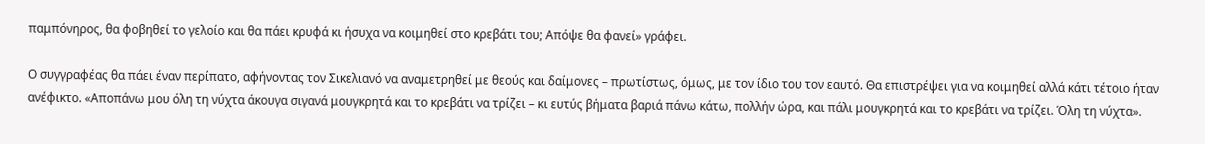παμπόνηρος, θα φοβηθεί το γελοίο και θα πάει κρυφά κι ήσυχα να κοιμηθεί στο κρεβάτι του; Απόψε θα φανεί» γράφει.

Ο συγγραφέας θα πάει έναν περίπατο, αφήνοντας τον Σικελιανό να αναμετρηθεί με θεούς και δαίμονες – πρωτίστως, όμως, με τον ίδιο του τον εαυτό. Θα επιστρέψει για να κοιμηθεί αλλά κάτι τέτοιο ήταν ανέφικτο. «Αποπάνω μου όλη τη νύχτα άκουγα σιγανά μουγκρητά και το κρεβάτι να τρίζει – κι ευτύς βήματα βαριά πάνω κάτω, πολλήν ώρα, και πάλι μουγκρητά και το κρεβάτι να τρίζει. Όλη τη νύχτα».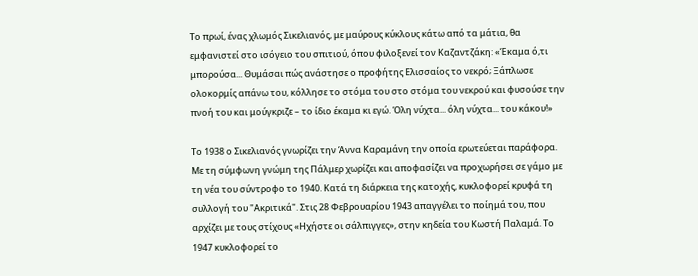Το πρωί, ένας χλωμός Σικελιανός, με μαύρους κύκλους κάτω από τα μάτια, θα εμφανιστεί στο ισόγειο του σπιτιού, όπου φιλοξενεί τον Καζαντζάκη: «Έκαμα ό,τι μπορούσα... Θυμάσαι πώς ανάστησε ο προφήτης Ελισσαίος το νεκρό; Ξάπλωσε ολοκορμίς απάνω του, κόλλησε το στόμα του στο στόμα του νεκρού και φυσούσε την πνοή του και μούγκριζε – το ίδιο έκαμα κι εγώ. Όλη νύχτα... όλη νύχτα... του κάκου!»

Το 1938 ο Σικελιανός γνωρίζει την Άννα Καραμάνη την οποία ερωτεύεται παράφορα. Με τη σύμφωνη γνώμη της Πάλμερ χωρίζει και αποφασίζει να προχωρήσει σε γάμο με τη νέα του σύντροφο το 1940. Κατά τη διάρκεια της κατοχής, κυκλοφορεί κρυφά τη συλλογή του "Ακριτικά". Στις 28 Φεβρουαρίου 1943 απαγγέλει το ποίημά του, που αρχίζει με τους στίχους «Ηχήστε οι σάλπιγγες», στην κηδεία του Κωστή Παλαμά. Το 1947 κυκλοφορεί το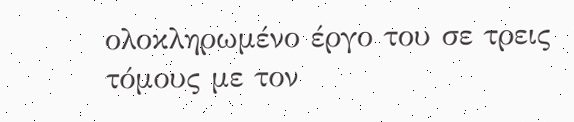ολοκληρωμένο έργο του σε τρεις τόμους με τον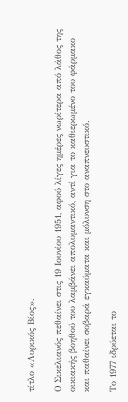τίτλο «Λυρικός Βίος».

Ο Σικελιανός πεθαίνει στις 19 Ιουνίου 1951, αφού λίγες ημέρες νωρίτερα από λάθος της οικιακής βοηθού του λαμβάνει απολυμαντικό, αντί για το καθιερωμένο του φάρμακο και παθαίνει σοβαρά εγκαύματα και μόλυνση στο αναπνευστικό.

Το 1977 ιδρύεται το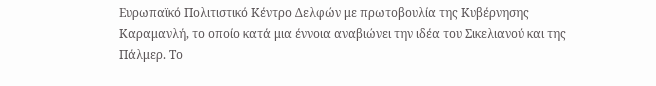Ευρωπαϊκό Πολιτιστικό Κέντρο Δελφών με πρωτοβουλία της Κυβέρνησης Καραμανλή, το οποίο κατά μια έννοια αναβιώνει την ιδέα του Σικελιανού και της Πάλμερ. Το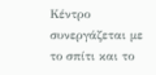Κέντρο συνεργάζεται με το σπίτι και το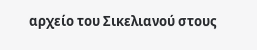αρχείο του Σικελιανού στους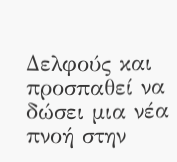Δελφούς και προσπαθεί να δώσει μια νέα πνοή στην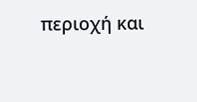περιοχή και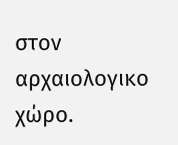στον αρχαιολογικο χώρο.